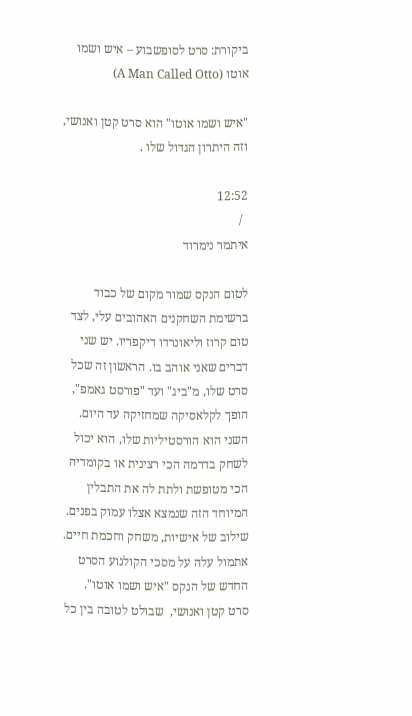ביקורת: סרט לסופשבוע – איש ושמו אוטו (A Man Called Otto)

"איש ושמו אוטו" הוא סרט קטן ואנושי, וזה היתרון הגדול שלו .

12:52
  /
איתמר נימרוד

לטום הנקס שמור מקום של כבוד ברשימת השחקנים האהובים עלי, לצד טום קרוז וליאונרדו דיקפריו. יש שני דברים שאני אוהב בו. הראשון זה שכל סרט שלו, מ"ביג" ועד "פורסט גאמפ", הופך לקלאסיקה שמחזיקה עד היום. השני הוא הורסטיליות שלו, הוא יכול לשחק בדרמה הכי רצינית או בקומדיה הכי מטופשת ולתת לה את התבלין המיוחד הזה שנמצא אצלו עמוק בפנים. שילוב של אישיות, משחק וחכמת חיים. אתמול עלה על מסכי הקולנוע הסרט החדש של הנקס "איש ושמו אוטו".  סרט קטן ואנושי,  שבולט לטובה בין כל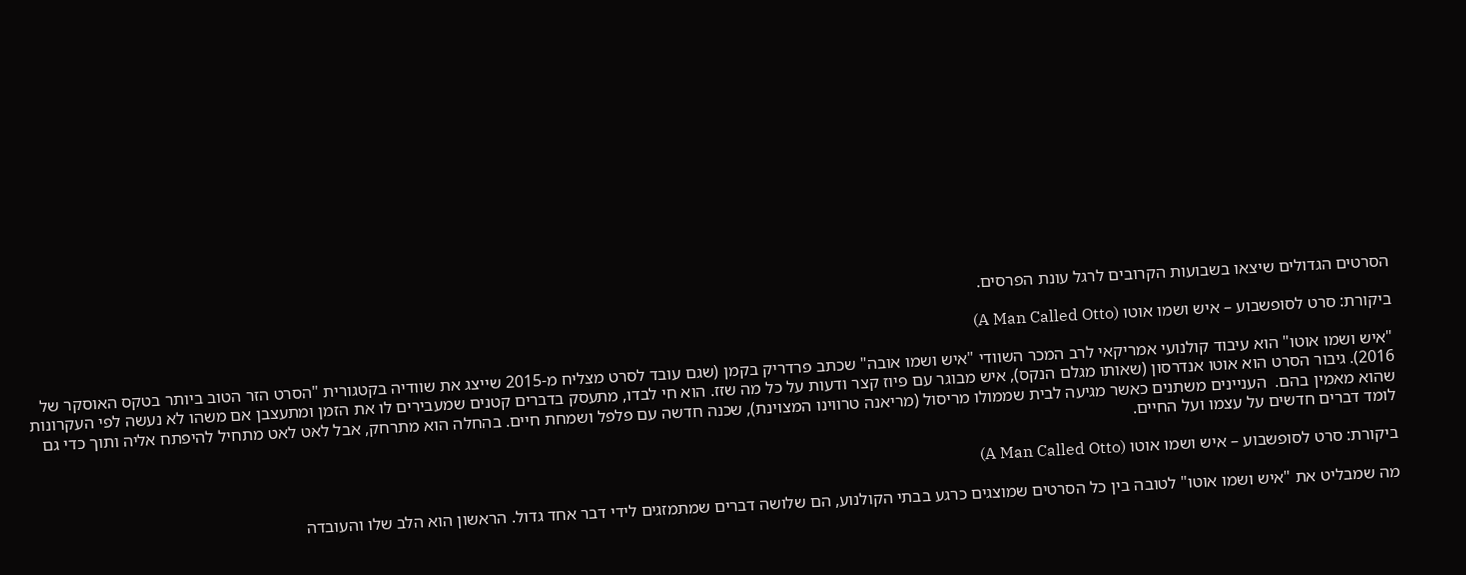הסרטים הגדולים שיצאו בשבועות הקרובים לרגל עונת הפרסים.

ביקורת: סרט לסופשבוע – איש ושמו אוטו (A Man Called Otto)

"איש ושמו אוטו" הוא עיבוד קולנועי אמריקאי לרב המכר השוודי "איש ושמו אובה" שכתב פרדריק בקמן (שגם עובד לסרט מצליח מ-2015 שייצג את שוודיה בקטגורית "הסרט הזר הטוב ביותר בטקס האוסקר של 2016). גיבור הסרט הוא אוטו אנדרסון (שאותו מגלם הנקס), איש מבוגר עם פיוז קצר ודעות על כל מה שזז. הוא חי לבדו, מתעסק בדברים קטנים שמעבירים לו את הזמן ומתעצבן אם משהו לא נעשה לפי העקרונות שהוא מאמין בהם.  העניינים משתנים כאשר מגיעה לבית שממולו מריסול (מריאנה טרווינו המצוינת), שכנה חדשה עם פלפל ושמחת חיים. בהחלה הוא מתרחק, אבל לאט לאט מתחיל להיפתח אליה ותוך כדי גם לומד דברים חדשים על עצמו ועל החיים.

ביקורת: סרט לסופשבוע – איש ושמו אוטו (A Man Called Otto)

מה שמבליט את "איש ושמו אוטו" לטובה בין כל הסרטים שמוצגים כרגע בבתי הקולנוע, הם שלושה דברים שמתמזגים לידי דבר אחד גדול. הראשון הוא הלב שלו והעובדה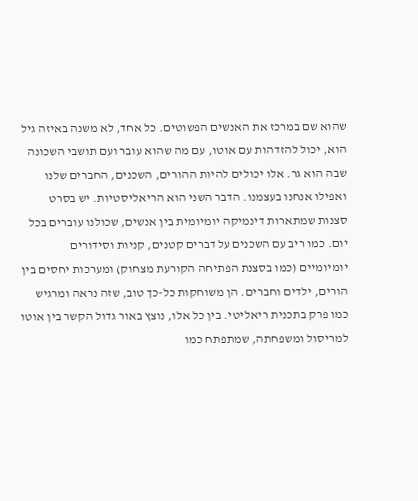שהוא שם במרכז את האנשים הפשוטים. כל אחד, לא משנה באיזה גיל הוא, יכול להזדהות עם אוטו, עם מה שהוא עובר ועם תושבי השכונה שבה הוא גר. אלו יכולים להיות ההורים, השכנים, החברים שלנו ואפילו אנחנו בעצמנו. הדבר השני הוא הריאליסטיות. יש בסרט סצנות שמתארות דינמיקה יומיומית בין אנשים, שכולנו עוברים בכל יום. כמו ריב עם השכנים על דברים קטנים, קניות וסידורים יומיומיים (כמו בסצנת הפתיחה הקורעת מצחוק) ומערכות יחסים בין הורים, ילדים וחברים. הן משוחקות כל-כך טוב, שזה נראה ומרגיש כמו פרק בתכנית ריאליטי. בין כל אלו, נוצץ באור גדול הקשר בין אוטו למריסול ומשפחתה, שמתפתח כמו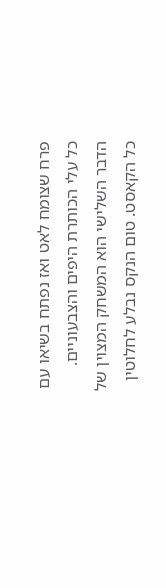פרח שצומח לאט ואז נפתח בשיאו עם כל עלי הכותרת היפים והצבעוניים. הדבר השלישי הוא המשחק המצוין של כל הקאסט. טום הנקס נבלע לחלוטין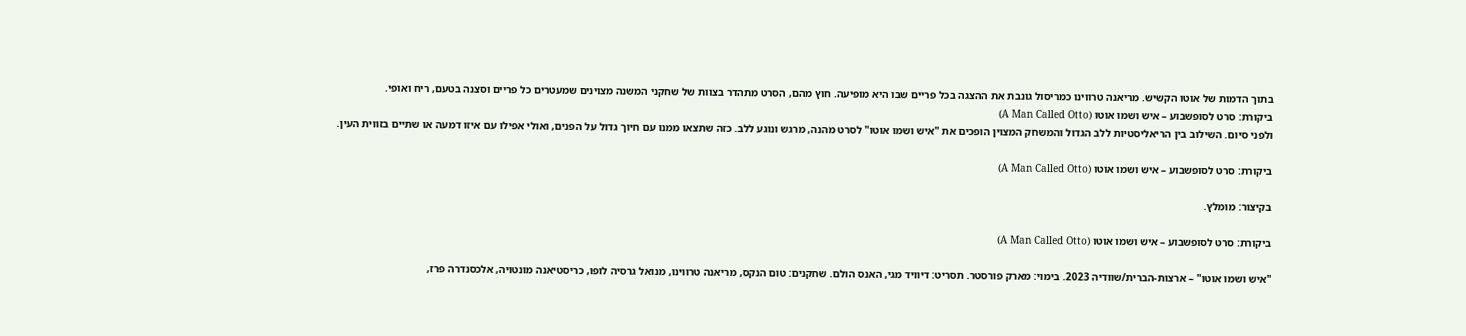בתוך הדמות של אוטו הקשיש. מריאנה טרווינו כמריסול גונבת את ההצגה בכל פריים שבו היא מופיעה. חוץ מהם, הסרט מתהדר בצוות של שחקני המשנה מצוינים שמעטרים כל פריים וסצנה בטעם, ריח ואופי.
ביקורת: סרט לסופשבוע – איש ושמו אוטו (A Man Called Otto)
ולפני סיום. השילוב בין הריאליסטיות ללב הגדול והמשחק המצוין הופכים את "איש ושמו אוטו" לסרט מהנה, מרגש ונוגע ללב. כזה שתצאו ממנו עם חיוך גדול על הפנים, ואולי אפילו עם איזו דמעה או שתיים בזווית העין.

ביקורת: סרט לסופשבוע – איש ושמו אוטו (A Man Called Otto)

בקיצור: מומלץ.

ביקורת: סרט לסופשבוע – איש ושמו אוטו (A Man Called Otto)

"איש ושמו אוטו" – ארצות-הברית/שוודיה 2023. בימוי: מארק פורסטר. תסריט: דיוויד מגי, האנס הולם. שחקנים: טום הנקס, מריאנה טרווינו, מנואל גרסיה לופו, כריסטיאנה מונטויה, אלכסנדרה פרז,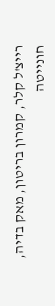רייצ'ל קלר, קמרון בריטון, מאק בדיה, חונייטה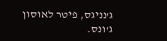ג'נניגס, פיטר לאוסון ג'ונס.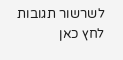לשרשור תגובות לחץ כאן